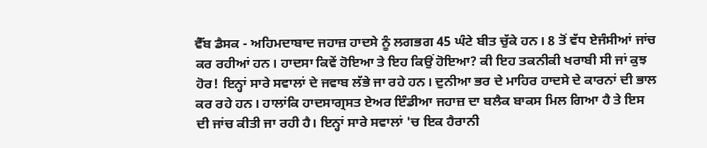ਵੈੱਬ ਡੈਸਕ - ਅਹਿਮਦਾਬਾਦ ਜਹਾਜ਼ ਹਾਦਸੇ ਨੂੰ ਲਗਭਗ 45 ਘੰਟੇ ਬੀਤ ਚੁੱਕੇ ਹਨ। 8 ਤੋਂ ਵੱਧ ਏਜੰਸੀਆਂ ਜਾਂਚ ਕਰ ਰਹੀਆਂ ਹਨ। ਹਾਦਸਾ ਕਿਵੇਂ ਹੋਇਆ ਤੇ ਇਹ ਕਿਉਂ ਹੋਇਆ? ਕੀ ਇਹ ਤਕਨੀਕੀ ਖਰਾਬੀ ਸੀ ਜਾਂ ਕੁਝ ਹੋਰ! ਇਨ੍ਹਾਂ ਸਾਰੇ ਸਵਾਲਾਂ ਦੇ ਜਵਾਬ ਲੱਭੇ ਜਾ ਰਹੇ ਹਨ। ਦੁਨੀਆ ਭਰ ਦੇ ਮਾਹਿਰ ਹਾਦਸੇ ਦੇ ਕਾਰਨਾਂ ਦੀ ਭਾਲ ਕਰ ਰਹੇ ਹਨ। ਹਾਲਾਂਕਿ ਹਾਦਸਾਗ੍ਰਸਤ ਏਅਰ ਇੰਡੀਆ ਜਹਾਜ਼ ਦਾ ਬਲੈਕ ਬਾਕਸ ਮਿਲ ਗਿਆ ਹੈ ਤੇ ਇਸ ਦੀ ਜਾਂਚ ਕੀਤੀ ਜਾ ਰਹੀ ਹੈ। ਇਨ੍ਹਾਂ ਸਾਰੇ ਸਵਾਲਾਂ 'ਚ ਇਕ ਹੈਰਾਨੀ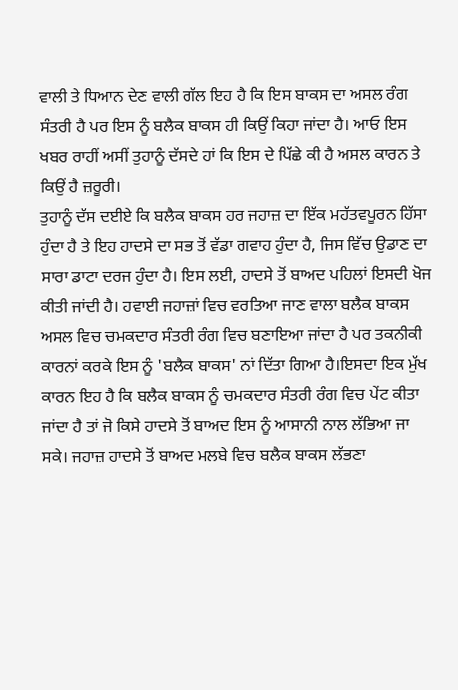ਵਾਲੀ ਤੇ ਧਿਆਨ ਦੇਣ ਵਾਲੀ ਗੱਲ ਇਹ ਹੈ ਕਿ ਇਸ ਬਾਕਸ ਦਾ ਅਸਲ ਰੰਗ ਸੰਤਰੀ ਹੈ ਪਰ ਇਸ ਨੂੰ ਬਲੈਕ ਬਾਕਸ ਹੀ ਕਿਉਂ ਕਿਹਾ ਜਾਂਦਾ ਹੈ। ਆਓ ਇਸ ਖਬਰ ਰਾਹੀਂ ਅਸੀਂ ਤੁਹਾਨੂੰ ਦੱਸਦੇ ਹਾਂ ਕਿ ਇਸ ਦੇ ਪਿੱਛੇ ਕੀ ਹੈ ਅਸਲ ਕਾਰਨ ਤੇ ਕਿਉਂ ਹੈ ਜ਼ਰੂਰੀ।
ਤੁਹਾਨੂੰ ਦੱਸ ਦਈਏ ਕਿ ਬਲੈਕ ਬਾਕਸ ਹਰ ਜਹਾਜ਼ ਦਾ ਇੱਕ ਮਹੱਤਵਪੂਰਨ ਹਿੱਸਾ ਹੁੰਦਾ ਹੈ ਤੇ ਇਹ ਹਾਦਸੇ ਦਾ ਸਭ ਤੋਂ ਵੱਡਾ ਗਵਾਹ ਹੁੰਦਾ ਹੈ, ਜਿਸ ਵਿੱਚ ਉਡਾਣ ਦਾ ਸਾਰਾ ਡਾਟਾ ਦਰਜ ਹੁੰਦਾ ਹੈ। ਇਸ ਲਈ, ਹਾਦਸੇ ਤੋਂ ਬਾਅਦ ਪਹਿਲਾਂ ਇਸਦੀ ਖੋਜ ਕੀਤੀ ਜਾਂਦੀ ਹੈ। ਹਵਾਈ ਜਹਾਜ਼ਾਂ ਵਿਚ ਵਰਤਿਆ ਜਾਣ ਵਾਲਾ ਬਲੈਕ ਬਾਕਸ ਅਸਲ ਵਿਚ ਚਮਕਦਾਰ ਸੰਤਰੀ ਰੰਗ ਵਿਚ ਬਣਾਇਆ ਜਾਂਦਾ ਹੈ ਪਰ ਤਕਨੀਕੀ ਕਾਰਨਾਂ ਕਰਕੇ ਇਸ ਨੂੰ 'ਬਲੈਕ ਬਾਕਸ' ਨਾਂ ਦਿੱਤਾ ਗਿਆ ਹੈ।ਇਸਦਾ ਇਕ ਮੁੱਖ ਕਾਰਨ ਇਹ ਹੈ ਕਿ ਬਲੈਕ ਬਾਕਸ ਨੂੰ ਚਮਕਦਾਰ ਸੰਤਰੀ ਰੰਗ ਵਿਚ ਪੇਂਟ ਕੀਤਾ ਜਾਂਦਾ ਹੈ ਤਾਂ ਜੋ ਕਿਸੇ ਹਾਦਸੇ ਤੋਂ ਬਾਅਦ ਇਸ ਨੂੰ ਆਸਾਨੀ ਨਾਲ ਲੱਭਿਆ ਜਾ ਸਕੇ। ਜਹਾਜ਼ ਹਾਦਸੇ ਤੋਂ ਬਾਅਦ ਮਲਬੇ ਵਿਚ ਬਲੈਕ ਬਾਕਸ ਲੱਭਣਾ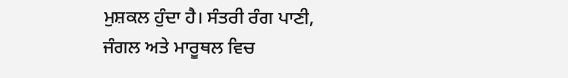ਮੁਸ਼ਕਲ ਹੁੰਦਾ ਹੈ। ਸੰਤਰੀ ਰੰਗ ਪਾਣੀ, ਜੰਗਲ ਅਤੇ ਮਾਰੂਥਲ ਵਿਚ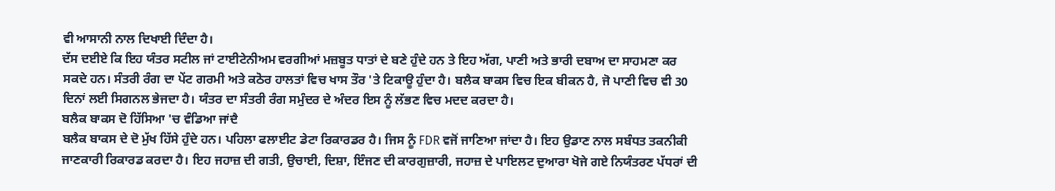ਵੀ ਆਸਾਨੀ ਨਾਲ ਦਿਖਾਈ ਦਿੰਦਾ ਹੈ।
ਦੱਸ ਦਈਏ ਕਿ ਇਹ ਯੰਤਰ ਸਟੀਲ ਜਾਂ ਟਾਈਟੇਨੀਅਮ ਵਰਗੀਆਂ ਮਜ਼ਬੂਤ ਧਾਤਾਂ ਦੇ ਬਣੇ ਹੁੰਦੇ ਹਨ ਤੇ ਇਹ ਅੱਗ, ਪਾਣੀ ਅਤੇ ਭਾਰੀ ਦਬਾਅ ਦਾ ਸਾਹਮਣਾ ਕਰ ਸਕਦੇ ਹਨ। ਸੰਤਰੀ ਰੰਗ ਦਾ ਪੇਂਟ ਗਰਮੀ ਅਤੇ ਕਠੋਰ ਹਾਲਤਾਂ ਵਿਚ ਖਾਸ ਤੌਰ 'ਤੇ ਟਿਕਾਊ ਹੁੰਦਾ ਹੈ। ਬਲੈਕ ਬਾਕਸ ਵਿਚ ਇਕ ਬੀਕਨ ਹੈ, ਜੋ ਪਾਣੀ ਵਿਚ ਵੀ 30 ਦਿਨਾਂ ਲਈ ਸਿਗਨਲ ਭੇਜਦਾ ਹੈ। ਯੰਤਰ ਦਾ ਸੰਤਰੀ ਰੰਗ ਸਮੁੰਦਰ ਦੇ ਅੰਦਰ ਇਸ ਨੂੰ ਲੱਭਣ ਵਿਚ ਮਦਦ ਕਰਦਾ ਹੈ।
ਬਲੈਕ ਬਾਕਸ ਦੋ ਹਿੱਸਿਆ 'ਚ ਵੰਡਿਆ ਜਾਂਦੈ
ਬਲੈਕ ਬਾਕਸ ਦੇ ਦੋ ਮੁੱਖ ਹਿੱਸੇ ਹੁੰਦੇ ਹਨ। ਪਹਿਲਾ ਫਲਾਈਟ ਡੇਟਾ ਰਿਕਾਰਡਰ ਹੈ। ਜਿਸ ਨੂੰ FDR ਵਜੋਂ ਜਾਣਿਆ ਜਾਂਦਾ ਹੈ। ਇਹ ਉਡਾਣ ਨਾਲ ਸਬੰਧਤ ਤਕਨੀਕੀ ਜਾਣਕਾਰੀ ਰਿਕਾਰਡ ਕਰਦਾ ਹੈ। ਇਹ ਜਹਾਜ਼ ਦੀ ਗਤੀ, ਉਚਾਈ, ਦਿਸ਼ਾ, ਇੰਜਣ ਦੀ ਕਾਰਗੁਜ਼ਾਰੀ, ਜਹਾਜ਼ ਦੇ ਪਾਇਲਟ ਦੁਆਰਾ ਖੋਜੇ ਗਏ ਨਿਯੰਤਰਣ ਪੱਧਰਾਂ ਦੀ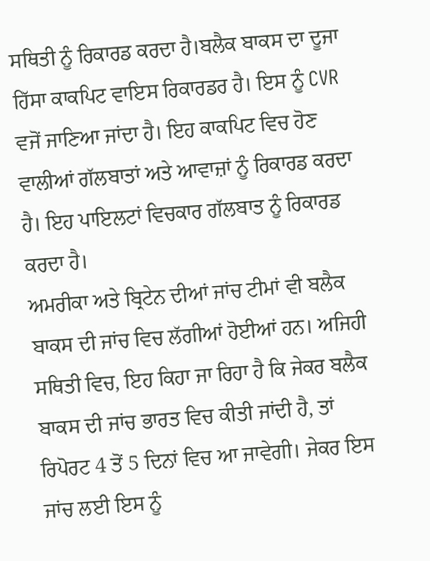ਸਥਿਤੀ ਨੂੰ ਰਿਕਾਰਡ ਕਰਦਾ ਹੈ।ਬਲੈਕ ਬਾਕਸ ਦਾ ਦੂਜਾ ਹਿੱਸਾ ਕਾਕਪਿਟ ਵਾਇਸ ਰਿਕਾਰਡਰ ਹੈ। ਇਸ ਨੂੰ CVR ਵਜੋਂ ਜਾਣਿਆ ਜਾਂਦਾ ਹੈ। ਇਹ ਕਾਕਪਿਟ ਵਿਚ ਹੋਣ ਵਾਲੀਆਂ ਗੱਲਬਾਤਾਂ ਅਤੇ ਆਵਾਜ਼ਾਂ ਨੂੰ ਰਿਕਾਰਡ ਕਰਦਾ ਹੈ। ਇਹ ਪਾਇਲਟਾਂ ਵਿਚਕਾਰ ਗੱਲਬਾਤ ਨੂੰ ਰਿਕਾਰਡ ਕਰਦਾ ਹੈ।
ਅਮਰੀਕਾ ਅਤੇ ਬ੍ਰਿਟੇਨ ਦੀਆਂ ਜਾਂਚ ਟੀਮਾਂ ਵੀ ਬਲੈਕ ਬਾਕਸ ਦੀ ਜਾਂਚ ਵਿਚ ਲੱਗੀਆਂ ਹੋਈਆਂ ਹਨ। ਅਜਿਹੀ ਸਥਿਤੀ ਵਿਚ, ਇਹ ਕਿਹਾ ਜਾ ਰਿਹਾ ਹੈ ਕਿ ਜੇਕਰ ਬਲੈਕ ਬਾਕਸ ਦੀ ਜਾਂਚ ਭਾਰਤ ਵਿਚ ਕੀਤੀ ਜਾਂਦੀ ਹੈ, ਤਾਂ ਰਿਪੋਰਟ 4 ਤੋਂ 5 ਦਿਨਾਂ ਵਿਚ ਆ ਜਾਵੇਗੀ। ਜੇਕਰ ਇਸ ਜਾਂਚ ਲਈ ਇਸ ਨੂੰ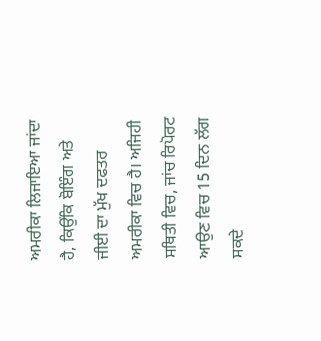ਅਮਰੀਕਾ ਲਿਜਾਇਆ ਜਾਂਦਾ ਹੈ, ਕਿਉਂਕਿ ਬੋਇੰਗ ਅਤੇ ਜੀਈ ਦਾ ਮੁੱਖ ਦਫਤਰ ਅਮਰੀਕਾ ਵਿਚ ਹੈ। ਅਜਿਹੀ ਸਥਿਤੀ ਵਿਚ, ਜਾਂਚ ਰਿਪੋਰਟ ਆਉਣ ਵਿਚ 15 ਦਿਨ ਲੱਗ ਸਕਦੇ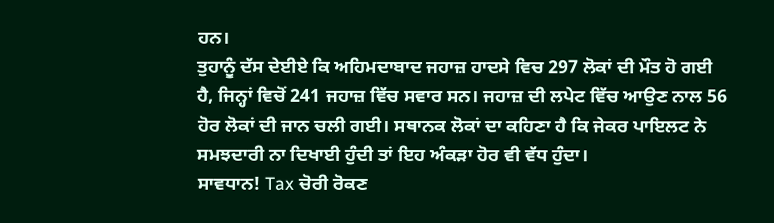ਹਨ।
ਤੁਹਾਨੂੰ ਦੱਸ ਦੇਈਏ ਕਿ ਅਹਿਮਦਾਬਾਦ ਜਹਾਜ਼ ਹਾਦਸੇ ਵਿਚ 297 ਲੋਕਾਂ ਦੀ ਮੌਤ ਹੋ ਗਈ ਹੈ, ਜਿਨ੍ਹਾਂ ਵਿਚੋਂ 241 ਜਹਾਜ਼ ਵਿੱਚ ਸਵਾਰ ਸਨ। ਜਹਾਜ਼ ਦੀ ਲਪੇਟ ਵਿੱਚ ਆਉਣ ਨਾਲ 56 ਹੋਰ ਲੋਕਾਂ ਦੀ ਜਾਨ ਚਲੀ ਗਈ। ਸਥਾਨਕ ਲੋਕਾਂ ਦਾ ਕਹਿਣਾ ਹੈ ਕਿ ਜੇਕਰ ਪਾਇਲਟ ਨੇ ਸਮਝਦਾਰੀ ਨਾ ਦਿਖਾਈ ਹੁੰਦੀ ਤਾਂ ਇਹ ਅੰਕੜਾ ਹੋਰ ਵੀ ਵੱਧ ਹੁੰਦਾ।
ਸਾਵਧਾਨ! Tax ਚੋਰੀ ਰੋਕਣ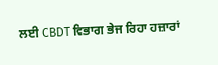ਲਈ CBDT ਵਿਭਾਗ ਭੇਜ ਰਿਹਾ ਹਜ਼ਾਰਾਂ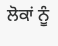ਲੋਕਾਂ ਨੂੰ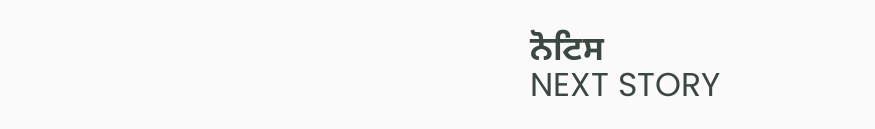ਨੋਟਿਸ
NEXT STORY